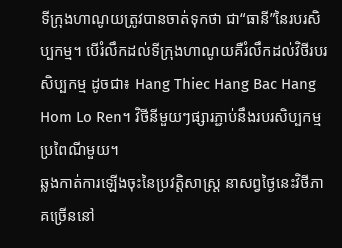ទីក្រុងហាណូយត្រូវបានចាត់ទុកថា ជា“ធានី”នៃរបរសិប្បកម្ម។ បើរំលឹកដល់ទីក្រុងហាណូយគឺរំលឹកដល់វិថីរបរសិប្បកម្ម ដូចជា៖ Hang Thiec Hang Bac Hang Hom Lo Ren។ វិថីនីមួយៗផ្សារភ្ជាប់នឹងរបរសិប្បកម្មប្រពៃណីមួយ។
ឆ្លងកាត់ការឡើងចុះនៃប្រវត្តិសាស្ត្រ នាសព្វថ្ងៃនេះវិថីភាគច្រើននៅ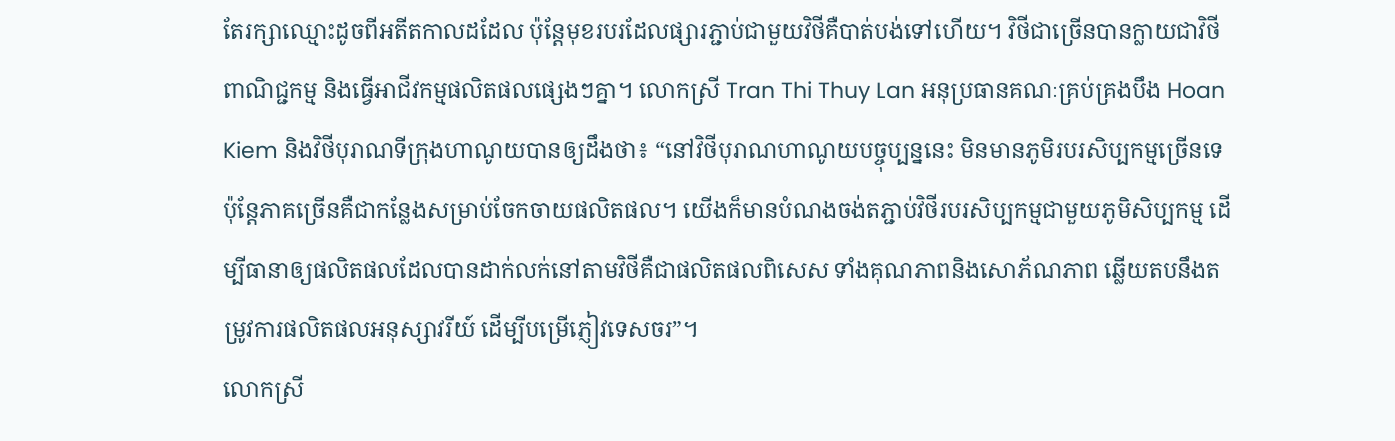តែរក្សាឈ្មោះដូចពីអតីតកាលដដែល ប៉ុន្តែមុខរបរដែលផ្សារភ្ជាប់ជាមួយវិថីគឺបាត់បង់ទៅហើយ។ វិថីជាច្រើនបានក្លាយជាវិថីពាណិជ្ជកម្ម និងធ្វើអាជីវកម្មផលិតផលផ្សេងៗគ្នា។ លោកស្រី Tran Thi Thuy Lan អនុប្រធានគណៈគ្រប់គ្រងបឹង Hoan Kiem និងវិថីបុរាណទីក្រុងហាណូយបានឲ្យដឹងថា៖ “នៅវិថីបុរាណហាណូយបច្ចុប្បន្ននេះ មិនមានភូមិរបរសិប្បកម្មច្រើនទេ ប៉ុន្តែភាគច្រើនគឺជាកន្លែងសម្រាប់ចែកចាយផលិតផល។ យើងក៏មានបំណងចង់តភ្ជាប់វិថីរបរសិប្បកម្មជាមួយភូមិសិប្បកម្ម ដើម្បីធានាឲ្យផលិតផលដែលបានដាក់លក់នៅតាមវិថីគឺជាផលិតផលពិសេស ទាំងគុណភាពនិងសោភ័ណភាព ឆ្លើយតបនឹងតម្រូវការផលិតផលអនុស្សាវរីយ៍ ដើម្បីបម្រើភ្ញៀវទេសចរ”។
លោកស្រី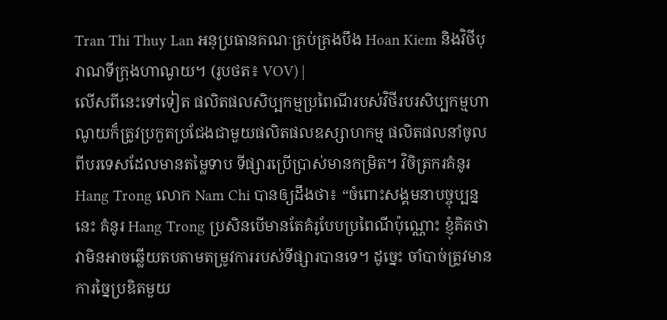Tran Thi Thuy Lan អនុប្រធានគណៈគ្រប់គ្រងបឹង Hoan Kiem និងវិថីបុរាណទីក្រុងហាណូយ។ (រូបថត៖ VOV) |
លើសពីនេះទៅទៀត ផលិតផលសិប្បកម្មប្រពៃណីរបស់វិថីរបរសិប្បកម្មហាណូយក៏ត្រូវប្រកួតប្រជែងជាមួយផលិតផលឧស្សាហកម្ម ផលិតផលនាំចូលពីបរទេសដែលមានតម្លៃទាប ទីផ្សារប្រើប្រាស់មានកម្រិត។ វិចិត្រករគំនូរ Hang Trong លោក Nam Chi បានឲ្យដឹងថា៖ “ចំពោះសង្គមនាបច្ចុប្បន្ននេះ គំនូរ Hang Trong ប្រសិនបើមានតែគំរូបែបប្រពៃណីប៉ុណ្ណោះ ខ្ញុំគិតថាវាមិនអាចឆ្លើយតបតាមតម្រូវការរបស់ទីផ្សារបានទេ។ ដូច្នេះ ចាំបាច់ត្រូវមានការច្នៃប្រឌិតមួយ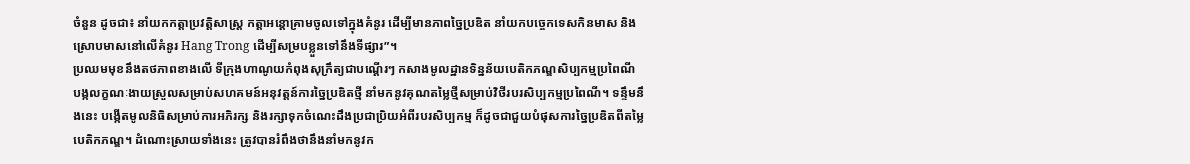ចំនួន ដូចជា៖ នាំយកកត្តាប្រវត្តិសាស្ត្រ កត្តាអន្តោគ្រាមចូលទៅក្នុងគំនូរ ដើម្បីមានភាពច្នៃប្រឌិត នាំយកបច្ចេកទេសកិនមាស និងស្រោបមាសនៅលើគំនូរ Hang Trong ដើម្បីសម្របខ្លួនទៅនឹងទីផ្សារ”។
ប្រឈមមុខនឹងតថភាពខាងលើ ទីក្រុងហាណូយកំពុងសុក្រឹត្យជាបណ្តើរៗ កសាងមូលដ្ឋានទិន្នន័យបេតិកភណ្ឌសិប្បកម្មប្រពៃណី បង្កលក្ខណៈងាយស្រួលសម្រាប់សហគមន៍អនុវត្តន៍ការច្នៃប្រឌិតថ្មី នាំមកនូវគុណតម្លៃថ្មីសម្រាប់វិថីរបរសិប្បកម្មប្រពៃណី។ ទន្ទឹមនឹងនេះ បង្កើតមូលនិធិសម្រាប់ការអភិរក្ស និងរក្សាទុកចំណេះដឹងប្រជាប្រិយអំពីរបរសិប្បកម្ម ក៏ដូចជាជួយបំផុសការច្នៃប្រឌិតពីតម្លៃបេតិកភណ្ឌ។ ដំណោះស្រាយទាំងនេះ ត្រូវបានរំពឹងថានឹងនាំមកនូវក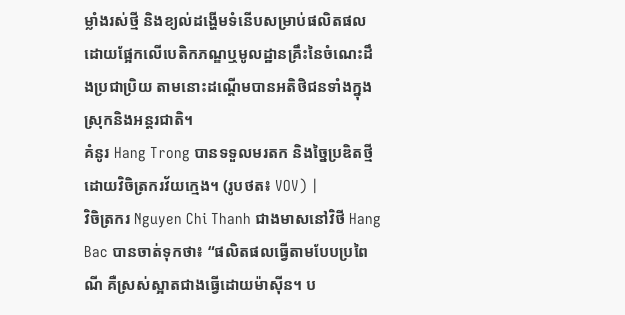ម្លាំងរស់ថ្មី និងខ្យល់ដង្ហើមទំនើបសម្រាប់ផលិតផលដោយផ្អែកលើបេតិកភណ្ឌឬមូលដ្ឋានគ្រឹះនៃចំណេះដឹងប្រជាប្រិយ តាមនោះដណ្ដើមបានអតិថិជនទាំងក្នុងស្រុកនិងអន្តរជាតិ។
គំនូរ Hang Trong បានទទួលមរតក និងច្នៃប្រឌិតថ្មី ដោយវិចិត្រករវ័យក្មេង។ (រូបថត៖ VOV) |
វិចិត្រករ Nguyen Chi Thanh ជាងមាសនៅវិថី Hang Bac បានចាត់ទុកថា៖ “ផលិតផលធ្វើតាមបែបប្រពៃណី គឺស្រស់ស្អាតជាងធ្វើដោយម៉ាស៊ីន។ ប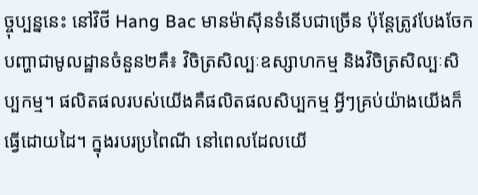ច្ចុប្បន្ននេះ នៅវិថី Hang Bac មានម៉ាស៊ីនទំនើបជាច្រើន ប៉ុន្តែត្រូវបែងចែកបញ្ហាជាមូលដ្ឋានចំនួន២គឺ៖ វិចិត្រសិល្បៈឧស្សាហកម្ម និងវិចិត្រសិល្បៈសិប្បកម្ម។ ផលិតផលរបស់យើងគឺផលិតផលសិប្បកម្ម អ្វីៗគ្រប់យ៉ាងយើងក៏ធ្វើដោយដៃ។ ក្នុងរបរប្រពៃណី នៅពេលដែលយើ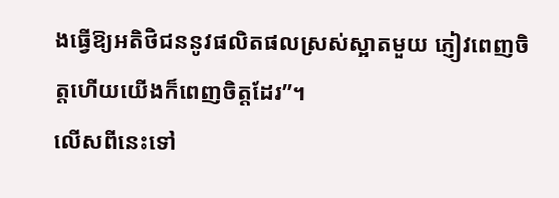ងធ្វើឱ្យអតិថិជននូវផលិតផលស្រស់ស្អាតមួយ ភ្ញៀវពេញចិត្តហើយយើងក៏ពេញចិត្តដែរ”។
លើសពីនេះទៅ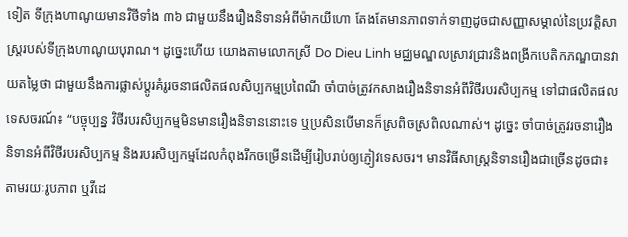ទៀត ទីក្រុងហាណូយមានវិថីទាំង ៣៦ ជាមួយនឹងរឿងនិទានអំពីម៉ាកយីហោ តែងតែមានភាពទាក់ទាញដូចជាសញ្ញាសម្គាល់នៃប្រវត្តិសាស្ត្ររបស់ទីក្រុងហាណូយបុរាណ។ ដូច្នេះហើយ យោងតាមលោកស្រី Do Dieu Linh មជ្ឈមណ្ឌលស្រាវជ្រាវនិងពង្រីកបេតិកភណ្ឌបានវាយតម្លៃថា ជាមួយនឹងការផ្លាស់ប្តូរគំរូរចនាផលិតផលសិប្បកម្មប្រពៃណី ចាំបាច់ត្រូវកសាងរឿងនិទានអំពីវិថីរបរសិប្បកម្ម ទៅជាផលិតផលទេសចរណ៍៖ “បច្ចុប្បន្ន វិថីរបរសិប្បកម្មមិនមានរឿងនិទាននោះទេ ឬប្រសិនបើមានក៏ស្រពិចស្រពិលណាស់។ ដូច្នេះ ចាំបាច់ត្រូវរចនារឿងនិទានអំពីវិថីរបរសិប្បកម្ម និងរបរសិប្បកម្មដែលកំពុងរីកចម្រើនដើម្បីរៀបរាប់ឲ្យភ្ញៀវទេសចរ។ មានវិធីសាស្រ្តនិទានរឿងជាច្រើនដូចជា៖ តាមរយៈរូបភាព ឬវីដេ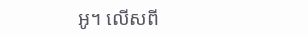អូ។ លើសពី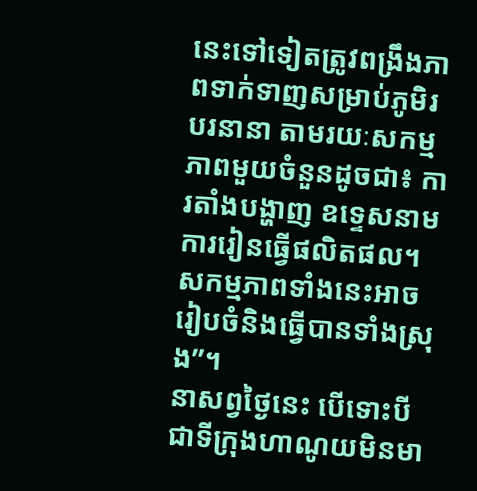នេះទៅទៀតត្រូវពង្រឹងភាពទាក់ទាញសម្រាប់ភូមិរបរនានា តាមរយៈសកម្មភាពមួយចំនួនដូចជា៖ ការតាំងបង្ហាញ ឧទ្ទេសនាម ការរៀនធ្វើផលិតផល។ សកម្មភាពទាំងនេះអាចរៀបចំនិងធ្វើបានទាំងស្រុង”។
នាសព្វថ្ងៃនេះ បើទោះបីជាទីក្រុងហាណូយមិនមា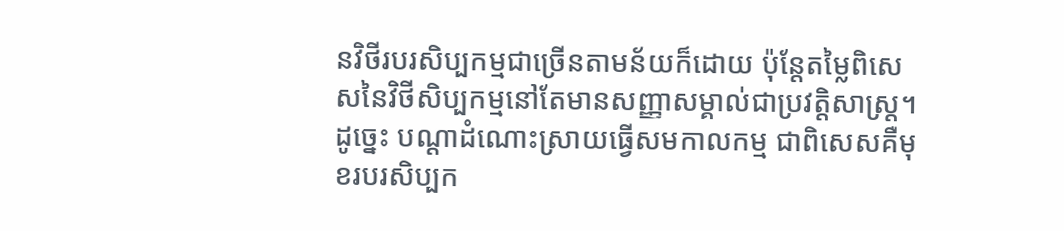នវិថីរបរសិប្បកម្មជាច្រើនតាមន័យក៏ដោយ ប៉ុន្តែតម្លៃពិសេសនៃវិថីសិប្បកម្មនៅតែមានសញ្ញាសម្គាល់ជាប្រវត្តិសាស្ត្រ។ ដូច្នេះ បណ្ដាដំណោះស្រាយធ្វើសមកាលកម្ម ជាពិសេសគឺមុខរបរសិប្បក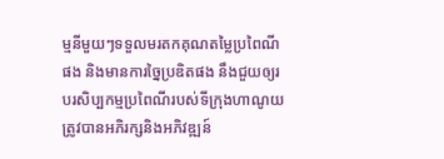ម្មនីមួយៗទទួលមរតកគុណតម្លៃប្រពៃណីផង និងមានការច្នៃប្រឌិតផង នឹងជួយឲ្យរបរសិប្បកម្មប្រពៃណីរបស់ទីក្រុងហាណូយត្រូវបានអភិរក្សនិងអភិវឌ្ឍន៍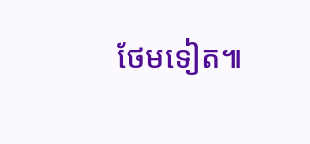ថែមទៀត៕